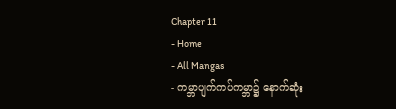Chapter 11
- Home
- All Mangas
- ကမ္ဘာပျက်ကပ်ကမ္ဘာ၌ နောက်ဆုံး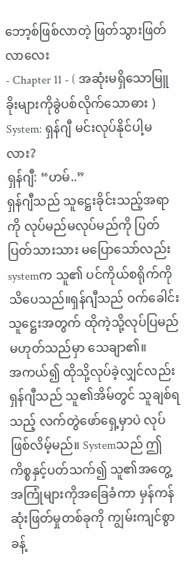ဘော့စ်ဖြစ်လာတဲ့ ဖြတ်သွားဖြတ်လာလေး
- Chapter 11 - ( အဆုံးမရှိသောမြူခိုးများကိုခွဲပစ်လိုက်သောဓား )
System: ရှန်ဂျီ မင်းလုပ်နိုင်ပါ့မလား?
ရှန်ဂျီ: “ဟမ်..”
ရှန်ဂျီသည် သူဋ္ဌေးခိုင်းသည့်အရာကို လုပ်မည်မလုပ်မည်ကို ပြတ်ပြတ်သားသား မပြောသော်လည်း systemက သူ၏ ပင်ကိုယ်စရိုက်ကို သိပေသည်။ရှန်ဂျီသည် ဝက်ခေါင်းသူဋ္ဌေးအတွက် ထိုကဲ့သို့လုပ်ပြမည် မဟုတ်သည်မှာ သေချာ၏။
အကယ်၍ ထိုသို့လုပ်ခဲ့လျှင်လည်း ရှန်ဂျီသည် သူ၏အိမ်တွင် သူချစ်ရသည့် လက်တွဲဖော်ရှေ့မှာပဲ လုပ်ဖြစ်လိမ့်မည်။ Systemသည် ဤကိစ္စနှင့်ပတ်သက်၍ သူ၏အတွေ့အကြုံများကိုအခြေခံကာ မှန်ကန်ဆုံးဖြတ်မှုတစ်ခုကို ကျွမ်းကျင်စွာ ခန့်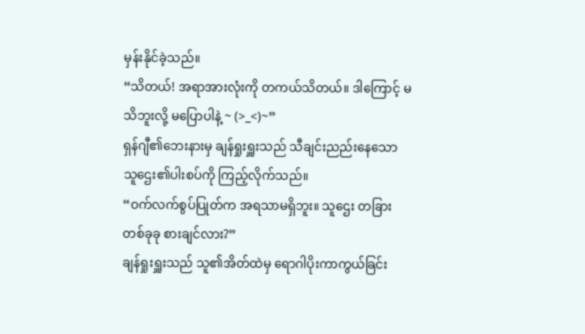မှန်းနိုင်ခဲ့သည်။
“သိတယ်! အရာအားလုံးကို တကယ်သိတယ်။ ဒါကြောင့် မသိဘူးလို့ မပြောပါနဲ့ ~ (>_<)~”
ရှန်ဂျီ၏ဘေးနားမှ ချန်ရှုးရှူးသည် သီချင်းညည်းနေသော သူဌေး၏ပါးစပ်ကို ကြည့်လိုက်သည်။
“ဝက်လက်စွပ်ပြုတ်က အရသာမရှိဘူး။ သူဌေး တခြားတစ်ခုခု စားချင်လား?”
ချန်ရှုးရှူးသည် သူ၏အိတ်ထဲမှ ရောဂါပိုးကာကွယ်ခြင်း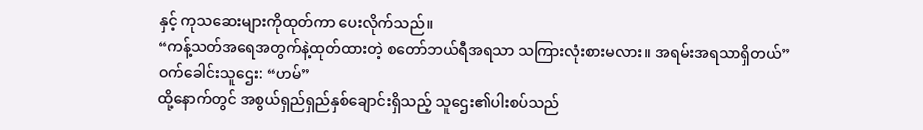နှင့် ကုသဆေးများကိုထုတ်ကာ ပေးလိုက်သည်။
“ကန့်သတ်အရေအတွက်နဲ့ထုတ်ထားတဲ့ စတော်ဘယ်ရီအရသာ သကြားလုံးစားမလား။ အရမ်းအရသာရှိတယ်”
ဝက်ခေါင်းသူဌေး: “ဟမ်”
ထို့နောက်တွင် အစွယ်ရှည်ရှည်နှစ်ချောင်းရှိသည့် သူဌေး၏ပါးစပ်သည်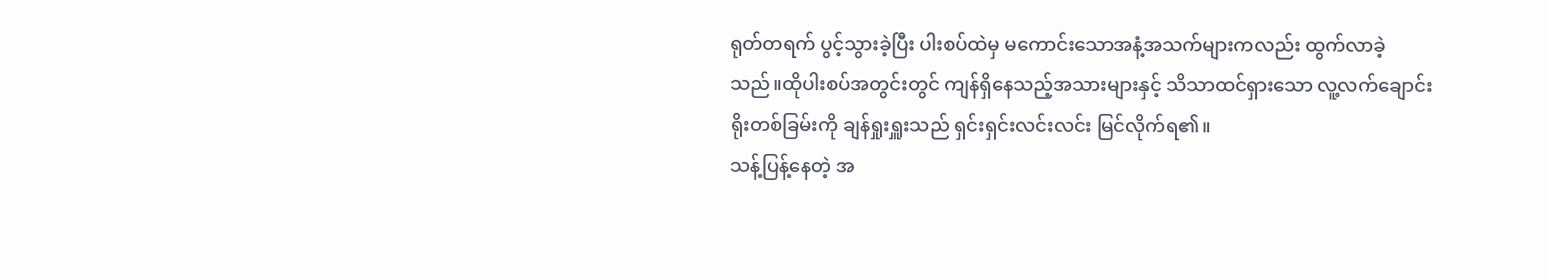ရုတ်တရက် ပွင့်သွားခဲ့ပြီး ပါးစပ်ထဲမှ မကောင်းသောအနံ့အသက်များကလည်း ထွက်လာခဲ့သည်။ထိုပါးစပ်အတွင်းတွင် ကျန်ရှိနေသည့်အသားများနှင့် သိသာထင်ရှားသော လူ့လက်ချောင်းရိုးတစ်ခြမ်းကို ချန်ရှုးရှူးသည် ရှင်းရှင်းလင်းလင်း မြင်လိုက်ရ၏။
သန့်ပြန့်နေတဲ့ အ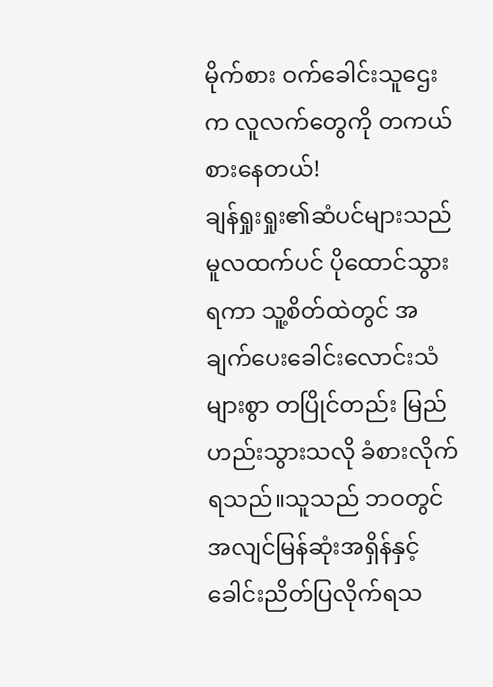မိုက်စား ဝက်ခေါင်းသူဌေးက လူလက်တွေကို တကယ်စားနေတယ်!
ချန်ရှုးရှုး၏ဆံပင်များသည် မူလထက်ပင် ပိုထောင်သွားရကာ သူ့စိတ်ထဲတွင် အချက်ပေးခေါင်းလောင်းသံများစွာ တပြိုင်တည်း မြည်ဟည်းသွားသလို ခံစားလိုက်ရသည်။သူသည် ဘဝတွင် အလျင်မြန်ဆုံးအရှိန်နှင့် ခေါင်းညိတ်ပြလိုက်ရသ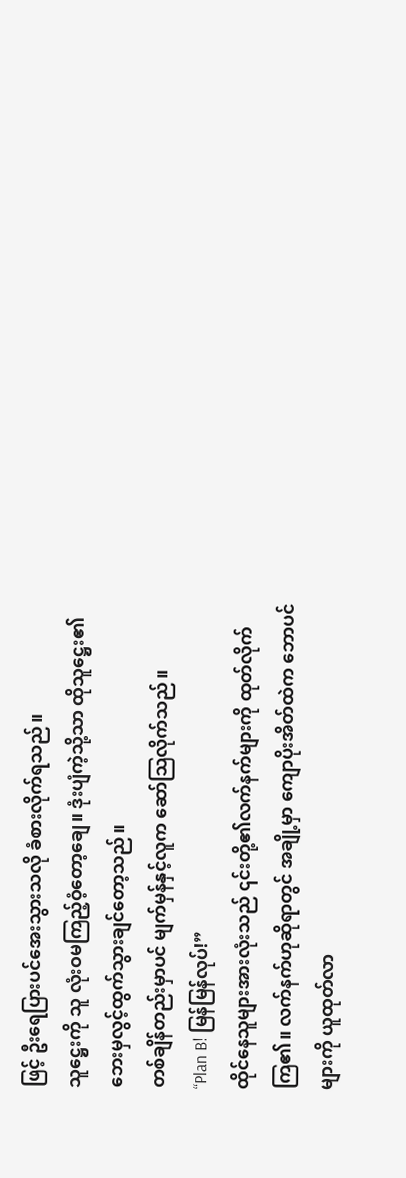ဖြင့် ဦးရေပြားပင်အေးသွားသလို ခံစားလိုက်ရသည်။
သူဋ္ဌေးကို သူ လုံးဝမကြည့်ဝံ့တော့ချေ။ ဒုံးပျံကဲ့သို့သာ ထိုသူဋ္ဌေး၏ ဘေးမှလွင့်ထွက်သွားချင်တော့သည်။
တစ်ချိန်တည်းမှာပင် မျက်မှန်နှင့်လူက ဆော်သြလိုက်သည်။
“Plan B! မြန်မြန်လုပ်!”
ထိုင်နေသူများအားလုံးသည် ၎င်းတို့၏လက်နက်များကို ထုတ်လိုက်ကြ၏။ လက်နက်ဟုဆိုရာတွင် အချို့မှာ ကျောပိုးအိတ်ထဲက ဘောပင်များကို ယူထုတ်လာ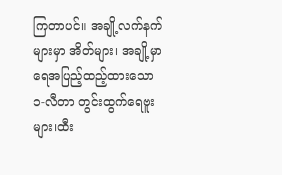ကြတာပင်။ အချို့လက်နက်များမှာ အိတ်များ၊ အချို့မှာ ရေအပြည့်ထည့်ထားသော ၁-လီတာ တွင်းထွက်ရေဗူးများ၊ထီး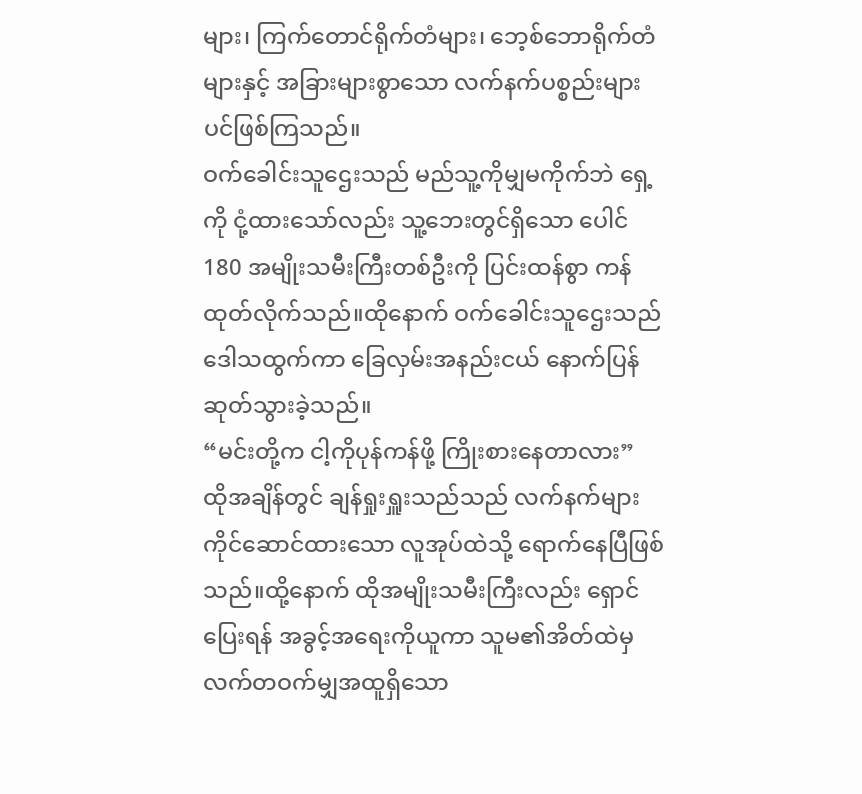များ၊ ကြက်တောင်ရိုက်တံများ၊ ဘေ့စ်ဘောရိုက်တံများနှင့် အခြားများစွာသော လက်နက်ပစ္စည်းများပင်ဖြစ်ကြသည်။
ဝက်ခေါင်းသူဌေးသည် မည်သူ့ကိုမျှမကိုက်ဘဲ ရှေ့ကို ငုံ့ထားသော်လည်း သူ့ဘေးတွင်ရှိသော ပေါင် 180 အမျိုးသမီးကြီးတစ်ဦးကို ပြင်းထန်စွာ ကန်ထုတ်လိုက်သည်။ထိုနောက် ဝက်ခေါင်းသူဌေးသည် ဒေါသထွက်ကာ ခြေလှမ်းအနည်းငယ် နောက်ပြန်ဆုတ်သွားခဲ့သည်။
“မင်းတို့က ငါ့ကိုပုန်ကန်ဖို့ ကြိုးစားနေတာလား”
ထိုအချိန်တွင် ချန်ရှုးရှူးသည်သည် လက်နက်များကိုင်ဆောင်ထားသော လူအုပ်ထဲသို့ ရောက်နေပြီဖြစ်သည်။ထို့နောက် ထိုအမျိုးသမီးကြီးလည်း ရှောင်ပြေးရန် အခွင့်အရေးကိုယူကာ သူမ၏အိတ်ထဲမှ လက်တဝက်မျှအထူရှိသော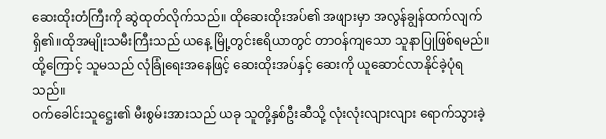ဆေးထိုးတံကြီးကို ဆွဲထုတ်လိုက်သည်။ ထိုဆေးထိုးအပ်၏ အဖျားမှာ အလွန်ချွန်ထက်လျက်ရှိ၏။ထိုအမျိုးသမီးကြီးသည် ယနေ့ မြို့တွင်းဧရိယာတွင် တာဝန်ကျသော သူနာပြုဖြစ်ရမည်။ထို့ကြောင့် သူမသည် လုံခြုံရေးအနေဖြင့် ဆေးထိုးအပ်နှင့် ဆေးကို ယူဆောင်လာနိုင်ခဲ့ပုံရသည်။
ဝက်ခေါင်းသူဋ္ဌေး၏ မီးစွမ်းအားသည် ယခု သူတို့နှစ်ဦးဆီသို့ လုံးလုံးလျားလျား ရောက်သွားခဲ့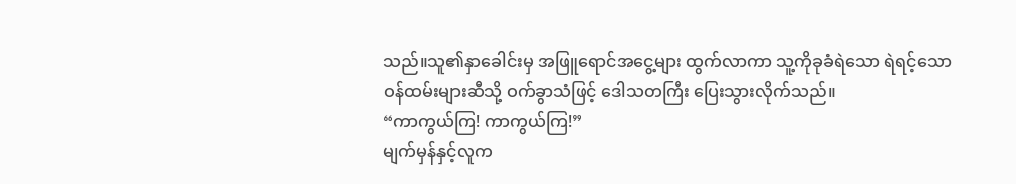သည်။သူ၏နှာခေါင်းမှ အဖြူရောင်အငွေ့များ ထွက်လာကာ သူ့ကိုခုခံရဲသော ရဲရင့်သော ဝန်ထမ်းများဆီသို့ ဝက်ခွာသံဖြင့် ဒေါသတကြီး ပြေးသွားလိုက်သည်။
“ကာကွယ်ကြ! ကာကွယ်ကြ!”
မျက်မှန်နှင့်လူက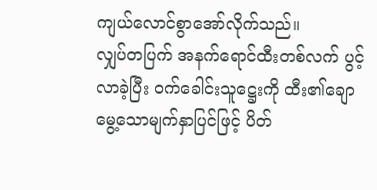ကျယ်လောင်စွာအော်လိုက်သည်။
လျှပ်တပြက် အနက်ရောင်ထီးတစ်လက် ပွင့်လာခဲ့ပြီး ဝက်ခေါင်းသူဋ္ဌေးကို ထီး၏ချောမွေ့သောမျက်နှာပြင်ဖြင့် ပိတ်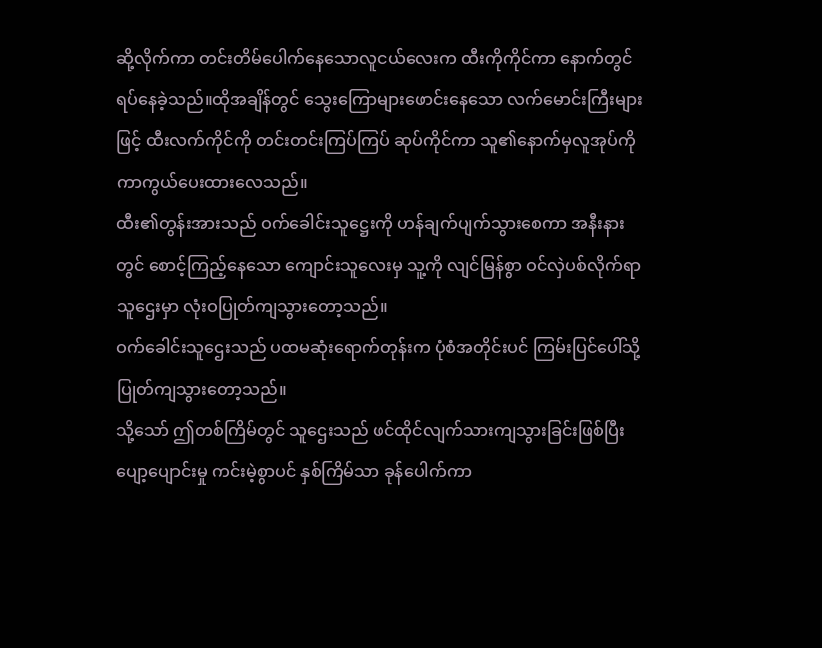ဆို့လိုက်ကာ တင်းတိမ်ပေါက်နေသောလူငယ်လေးက ထီးကိုကိုင်ကာ နောက်တွင် ရပ်နေခဲ့သည်။ထိုအချိန်တွင် သွေးကြောများဖောင်းနေသော လက်မောင်းကြီးများဖြင့် ထီးလက်ကိုင်ကို တင်းတင်းကြပ်ကြပ် ဆုပ်ကိုင်ကာ သူ၏နောက်မှလူအုပ်ကို ကာကွယ်ပေးထားလေသည်။
ထီး၏တွန်းအားသည် ဝက်ခေါင်းသူဋ္ဌေးကို ဟန်ချက်ပျက်သွားစေကာ အနီးနားတွင် စောင့်ကြည့်နေသော ကျောင်းသူလေးမှ သူ့ကို လျင်မြန်စွာ ဝင်လှဲပစ်လိုက်ရာ သူဌေးမှာ လုံးဝပြုတ်ကျသွားတော့သည်။
ဝက်ခေါင်းသူဌေးသည် ပထမဆုံးရောက်တုန်းက ပုံစံအတိုင်းပင် ကြမ်းပြင်ပေါ်သို့ ပြုတ်ကျသွားတော့သည်။
သို့သော် ဤတစ်ကြိမ်တွင် သူဌေးသည် ဖင်ထိုင်လျက်သားကျသွားခြင်းဖြစ်ပြီး ပျော့ပျောင်းမှု ကင်းမဲ့စွာပင် နှစ်ကြိမ်သာ ခုန်ပေါက်ကာ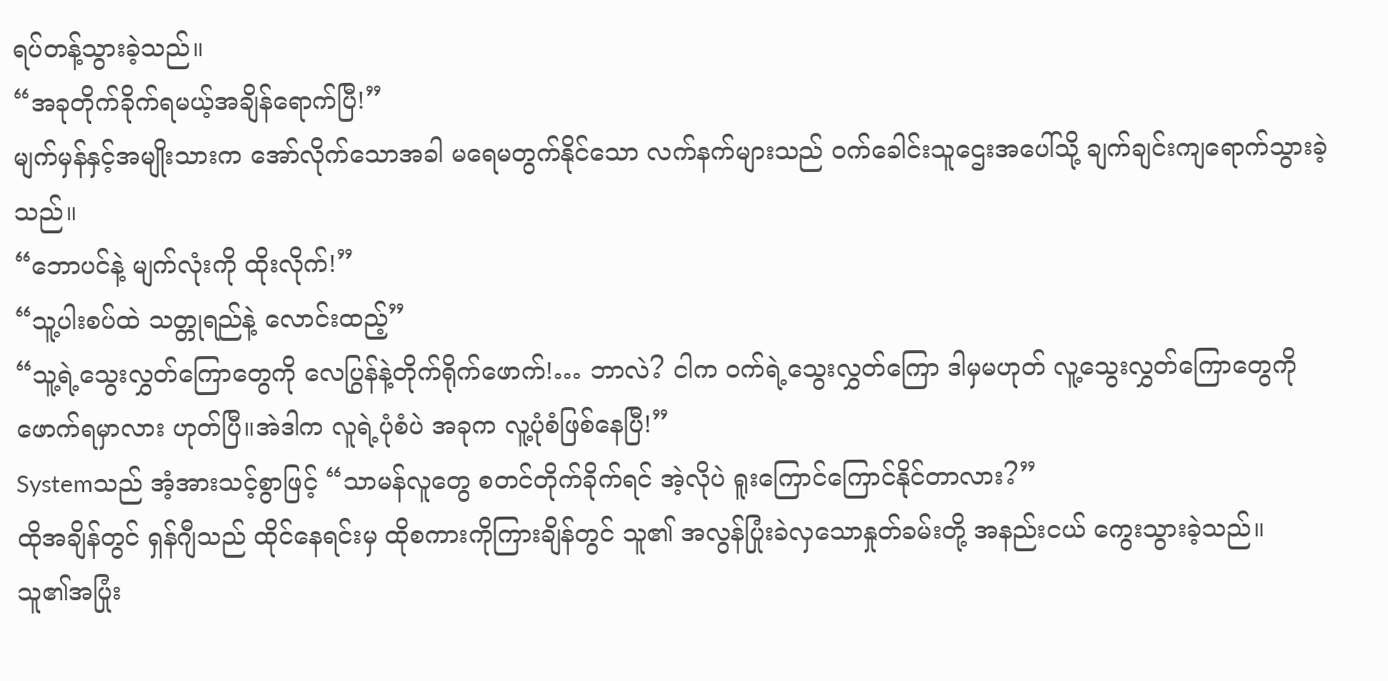ရပ်တန့်သွားခဲ့သည်။
“အခုတိုက်ခိုက်ရမယ့်အချိန်ရောက်ပြီ!”
မျက်မှန်နှင့်အမျိုးသားက အော်လိုက်သောအခါ မရေမတွက်နိုင်သော လက်နက်များသည် ဝက်ခေါင်းသူဌေးအပေါ်သို့ ချက်ချင်းကျရောက်သွားခဲ့သည်။
“ဘောပင်နဲ့ မျက်လုံးကို ထိုးလိုက်!”
“သူ့ပါးစပ်ထဲ သတ္တုရည်နဲ့ လောင်းထည့်”
“သူ့ရဲ့သွေးလွှတ်ကြောတွေကို လေပြွန်နဲ့တိုက်ရိုက်ဖောက်!… ဘာလဲ? ငါက ဝက်ရဲ့သွေးလွှတ်ကြော ဒါမှမဟုတ် လူ့သွေးလွှတ်ကြောတွေကို ဖောက်ရမှာလား ဟုတ်ပြီ။အဲဒါက လူရဲ့ပုံစံပဲ အခုက လူ့ပုံစံဖြစ်နေပြီ!”
Systemသည် အံ့အားသင့်စွာဖြင့် “သာမန်လူတွေ စတင်တိုက်ခိုက်ရင် အဲ့လိုပဲ ရူးကြောင်ကြောင်နိုင်တာလား?”
ထိုအချိန်တွင် ရှန်ဂျီသည် ထိုင်နေရင်းမှ ထိုစကားကိုကြားချိန်တွင် သူ၏ အလွန်ပြုံးခဲလှသောနှုတ်ခမ်းတို့ အနည်းငယ် ကွေးသွားခဲ့သည်။
သူ၏အပြုံး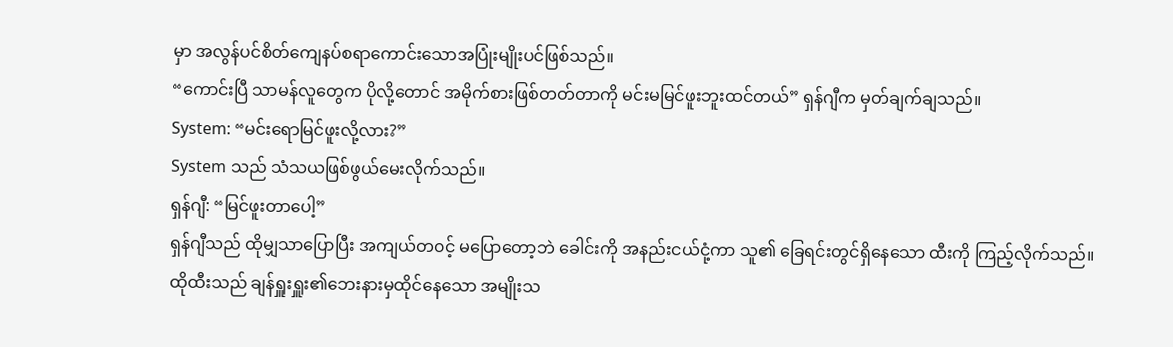မှာ အလွန်ပင်စိတ်ကျေနပ်စရာကောင်းသောအပြုံးမျိုးပင်ဖြစ်သည်။
“ကောင်းပြီ သာမန်လူတွေက ပိုလို့တောင် အမိုက်စားဖြစ်တတ်တာကို မင်းမမြင်ဖူးဘူးထင်တယ်” ရှန်ဂျီက မှတ်ချက်ချသည်။
System: “မင်းရောမြင်ဖူးလို့လား?”
System သည် သံသယဖြစ်ဖွယ်မေးလိုက်သည်။
ရှန်ဂျီ: “မြင်ဖူးတာပေါ့”
ရှန်ဂျီသည် ထိုမျှသာပြောပြီး အကျယ်တ၀င့် မပြောတော့ဘဲ ခေါင်းကို အနည်းငယ်ငုံ့ကာ သူ၏ ခြေရင်းတွင်ရှိနေသော ထီးကို ကြည့်လိုက်သည်။
ထိုထီးသည် ချန်ရှူးရှူး၏ဘေးနားမှထိုင်နေသော အမျိုးသ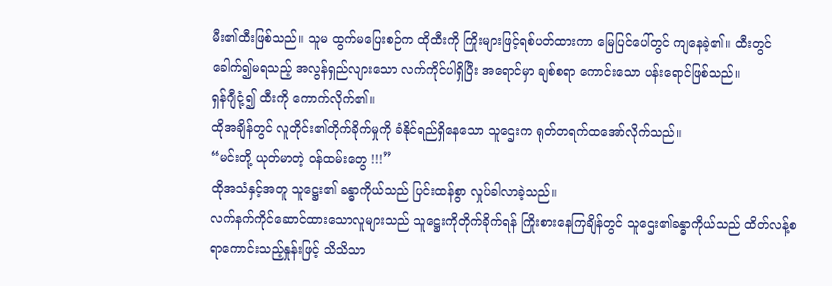မီး၏ထီးဖြစ်သည်။ သူမ ထွက်မပြေးစဉ်က ထိုထီးကို ကြိုးများဖြင့်ရစ်ပတ်ထားကာ မြေပြင်ပေါ်တွင် ကျနေခဲ့၏။ ထီးတွင် ခေါက်၍မရသည့် အလွန်ရှည်လျားသော လက်ကိုင်ပါရှိပြီး အရောင်မှာ ချစ်စရာ ကောင်းသော ပန်းရောင်ဖြစ်သည်။
ရှန်ဂျီငုံ့၍ ထီးကို ကောက်လိုက်၏။
ထိုအချိန်တွင် လူတိုင်း၏တိုက်ခိုက်မှုကို ခံနိုင်ရည်ရှိနေသော သူဌေးက ရုတ်တရက်ထအော်လိုက်သည်။
“မင်းတို့ ယုတ်မာတဲ့ ဝန်ထမ်းတွေ !!!”
ထိုအသံနှင့်အတူ သူဋ္ဌေး၏ ခန္ဓာကိုယ်သည် ပြင်းထန်စွာ လှုပ်ခါလာခဲ့သည်။
လက်နက်ကိုင်ဆောင်ထားသောလူများသည် သူဋ္ဌေးကိုတိုက်ခိုက်ရန် ကြိုးစားနေကြချိန်တွင် သူဌေး၏ခန္ဓာကိုယ်သည် ထိတ်လန့်စရာကောင်းသည့်နှုန်းဖြင့် သိသိသာ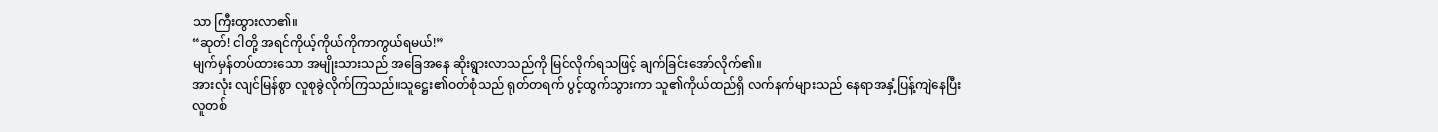သာ ကြီးထွားလာ၏။
“ဆုတ်! ငါတို့ အရင်ကိုယ့်ကိုယ်ကိုကာကွယ်ရမယ်!”
မျက်မှန်တပ်ထားသော အမျိုးသားသည် အခြေအနေ ဆိုးရွားလာသည်ကို မြင်လိုက်ရသဖြင့် ချက်ခြင်းအော်လိုက်၏။
အားလုံး လျင်မြန်စွာ လူစုခွဲလိုက်ကြသည်။သူဋ္ဌေး၏ဝတ်စုံသည် ရုတ်တရက် ပွင့်ထွက်သွားကာ သူ၏ကိုယ်ထည်ရှိ လက်နက်များသည် နေရာအနှံ့ပြန့်ကျဲနေပြီး လူတစ်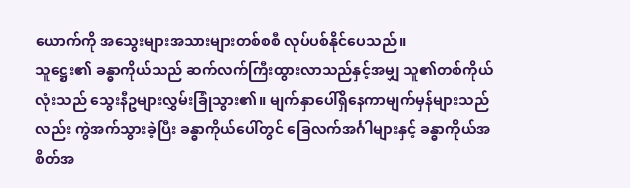ယောက်ကို အသွေးများအသားများတစ်စစီ လုပ်ပစ်နိုင်ပေသည်။
သူဋ္ဌေး၏ ခန္ဓာကိုယ်သည် ဆက်လက်ကြီးထွားလာသည်နှင့်အမျှ သူ၏တစ်ကိုယ်လုံးသည် သွေးနီဥများလွှမ်းခြုံသွား၏။ မျက်နှာပေါ်ရှိနေကာမျက်မှန်များသည်လည်း ကွဲအက်သွားခဲ့ပြီး ခန္ဓာကိုယ်ပေါ်တွင် ခြေလက်အင်္ဂါများနှင့် ခန္ဓာကိုယ်အစိတ်အ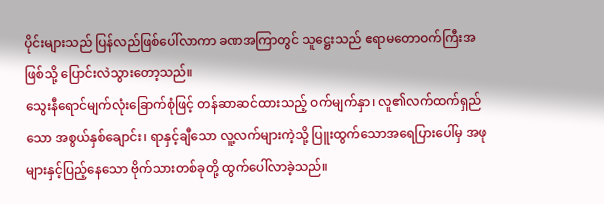ပိုင်းများသည် ပြန်လည်ဖြစ်ပေါ်လာကာ ခဏအကြာတွင် သူဋ္ဌေးသည် ဧရာမတောဝက်ကြီးအဖြစ်သို့ ပြောင်းလဲသွားတော့သည်။
သွေးနီရောင်မျက်လုံးခြောက်စုံဖြင့် တန်ဆာဆင်ထားသည့် ဝက်မျက်နှာ၊ လူ၏လက်ထက်ရှည်သော အစွယ်နှစ်ချောင်း၊ ရာနှင့်ချီသော လူ့လက်များကဲ့သို့ ပြူးထွက်သောအရေပြားပေါ်မှ အဖုများနှင့်ပြည့်နေသော ဗိုက်သားတစ်ခုတို့ ထွက်ပေါ်လာခဲ့သည်။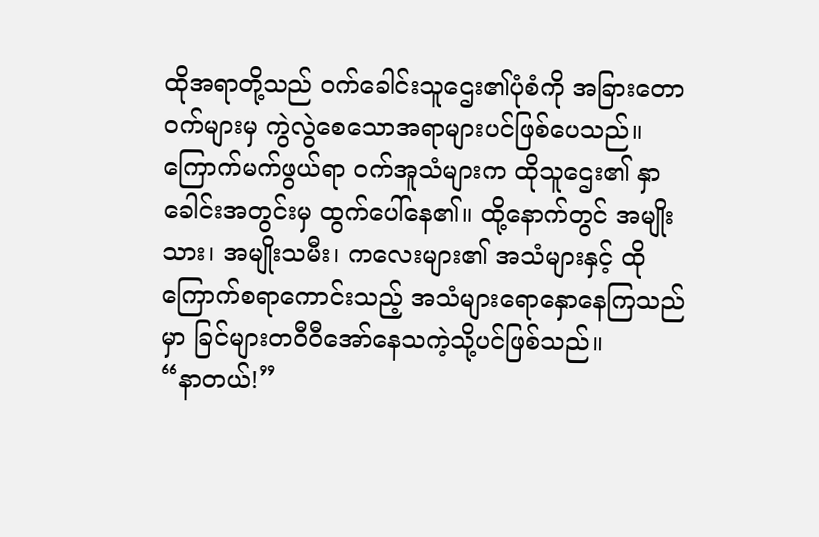ထိုအရာတို့သည် ဝက်ခေါင်းသူဌေး၏ပုံစံကို အခြားတောဝက်များမှ ကွဲလွဲစေသောအရာများပင်ဖြစ်ပေသည်။
ကြောက်မက်ဖွယ်ရာ ဝက်အူသံများက ထိုသူဌေး၏ နှာခေါင်းအတွင်းမှ ထွက်ပေါ်နေ၏။ ထို့နောက်တွင် အမျိုးသား၊ အမျိုးသမီး၊ ကလေးများ၏ အသံများနှင့် ထိုကြောက်စရာကောင်းသည့် အသံများရောနှောနေကြသည်မှာ ခြင်များတဝီဝီအော်နေသကဲ့သို့ပင်ဖြစ်သည်။
“နာတယ်!”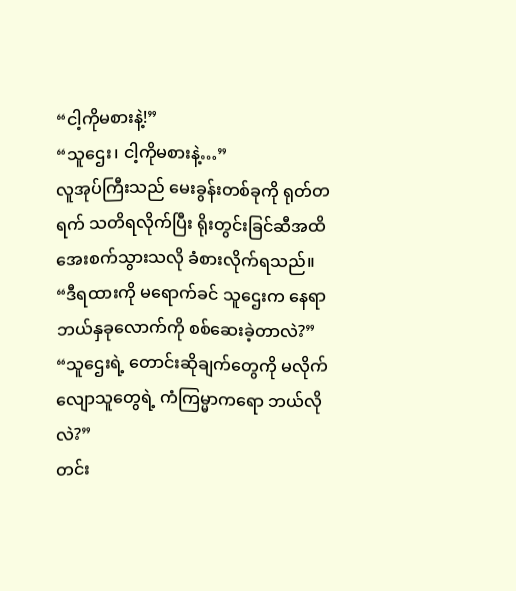“ငါ့ကိုမစားနဲ့!”
“သူဌေး၊ ငါ့ကိုမစားနဲ့…”
လူအုပ်ကြီးသည် မေးခွန်းတစ်ခုကို ရုတ်တရက် သတိရလိုက်ပြီး ရိုးတွင်းခြင်ဆီအထိ အေးစက်သွားသလို ခံစားလိုက်ရသည်။
“ဒီရထားကို မရောက်ခင် သူဌေးက နေရာဘယ်နှခုလောက်ကို စစ်ဆေးခဲ့တာလဲ?”
“သူဌေးရဲ့ တောင်းဆိုချက်တွေကို မလိုက်လျောသူတွေရဲ့ ကံကြမ္မာကရော ဘယ်လိုလဲ?”
တင်း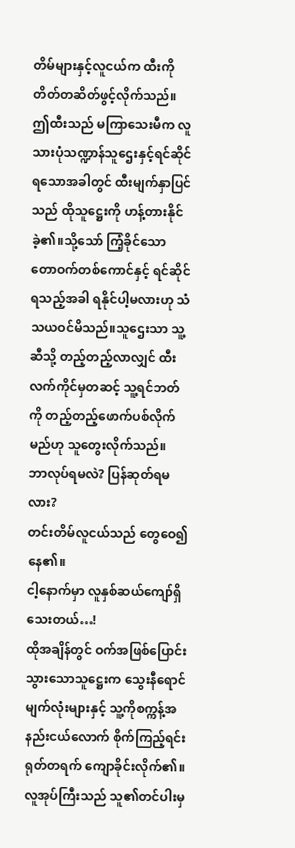တိမ်များနှင့်လူငယ်က ထီးကို တိတ်တဆိတ်ဖွင့်လိုက်သည်။
ဤထီးသည် မကြာသေးမီက လူသားပုံသဏ္ဍာန်သူဌေးနှင့်ရင်ဆိုင်ရသောအခါတွင် ထီးမျက်နှာပြင်သည် ထိုသူဋ္ဌေးကို ဟန့်တားနိုင်ခဲ့၏။သို့သော် ကြံ့ခိုင်သော တောဝက်တစ်ကောင်နှင့် ရင်ဆိုင်ရသည့်အခါ ရနိုင်ပါ့မလားဟု သံသယဝင်မိသည်။သူဌေးသာ သူ့ဆီသို့ တည့်တည့်လာလျှင် ထီးလက်ကိုင်မှတဆင့် သူ့ရင်ဘတ်ကို တည့်တည့်ဖောက်ပစ်လိုက်မည်ဟု သူတွေးလိုက်သည်။
ဘာလုပ်ရမလဲ? ပြန်ဆုတ်ရမလား?
တင်းတိမ်လူငယ်သည် တွေဝေ၍နေ၏။
ငါ့နောက်မှာ လူနှစ်ဆယ်ကျော်ရှိသေးတယ်…!
ထိုအချိန်တွင် ဝက်အဖြစ်ပြောင်းသွားသောသူဋ္ဌေးက သွေးနီရောင်မျက်လုံးများနှင့် သူ့ကိုစက္ကန့်အနည်းငယ်လောက် စိုက်ကြည့်ရင်း ရုတ်တရက် ကျောခိုင်းလိုက်၏။
လူအုပ်ကြီးသည် သူ၏တင်ပါးမှ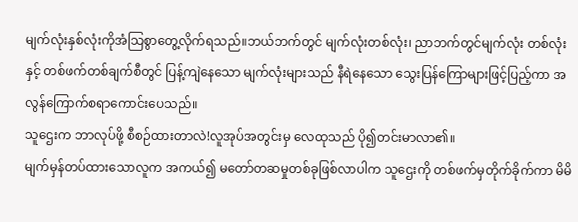မျက်လုံးနှစ်လုံးကိုအံသြစွာတွေ့လိုက်ရသည်။ဘယ်ဘက်တွင် မျက်လုံးတစ်လုံး၊ ညာဘက်တွင်မျက်လုံး တစ်လုံးနှင့် တစ်ဖက်တစ်ချက်စီတွင် ပြန့်ကျဲနေသော မျက်လုံးများသည် နီရဲနေသော သွေးပြန်ကြောများဖြင့်ပြည့်ကာ အလွန်ကြောက်စရာကောင်းပေသည်။
သူဌေးက ဘာလုပ်ဖို့ စီစဉ်ထားတာလဲ!လူအုပ်အတွင်းမှ လေထုသည် ပို၍တင်းမာလာ၏။
မျက်မှန်တပ်ထားသောလူက အကယ်၍ မတော်တဆမှုတစ်ခုဖြစ်လာပါက သူဌေးကို တစ်ဖက်မှတိုက်ခိုက်ကာ မိမိ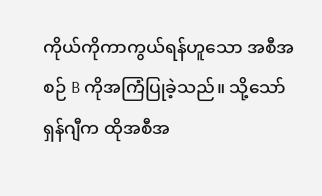ကိုယ်ကိုကာကွယ်ရန်ဟူသော အစီအစဉ် B ကိုအကြံပြုခဲ့သည်။ သို့သော် ရှန်ဂျီက ထိုအစီအ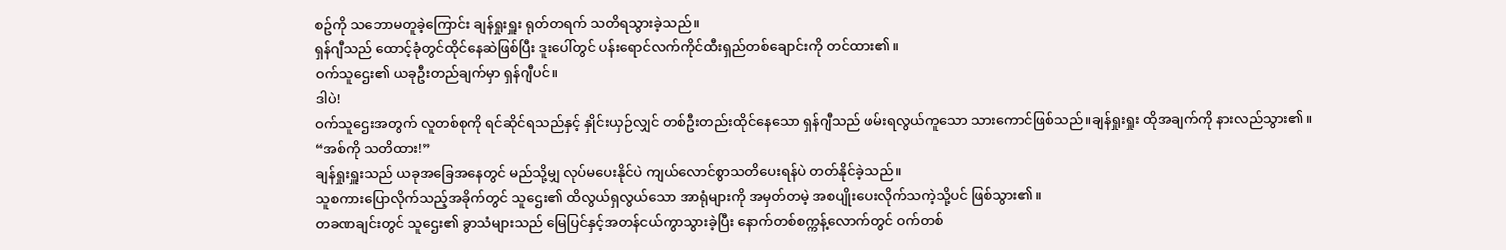စဥ်ကို သဘောမတူခဲ့ကြောင်း ချန်ရှုးရှူး ရုတ်တရက် သတိရသွားခဲ့သည်။
ရှန်ဂျီသည် ထောင့်ခုံတွင်ထိုင်နေဆဲဖြစ်ပြီး ဒူးပေါ်တွင် ပန်းရောင်လက်ကိုင်ထီးရှည်တစ်ချောင်းကို တင်ထား၏။
ဝက်သူဌေး၏ ယခုဦးတည်ချက်မှာ ရှန်ဂျီပင်။
ဒါပဲ!
ဝက်သူဌေးအတွက် လူတစ်စုကို ရင်ဆိုင်ရသည်နှင့် နှိုင်းယှဉ်လျှင် တစ်ဦးတည်းထိုင်နေသော ရှန်ဂျီသည် ဖမ်းရလွယ်ကူသော သားကောင်ဖြစ်သည်။ချန်ရှုးရှုး ထိုအချက်ကို နားလည်သွား၏။
“အစ်ကို သတိထား!”
ချန်ရှုးရှူးသည် ယခုအခြေအနေတွင် မည်သို့မျှ လုပ်မပေးနိုင်ပဲ ကျယ်လောင်စွာသတိပေးရန်ပဲ တတ်နိုင်ခဲ့သည်။
သူစကားပြောလိုက်သည့်အခိုက်တွင် သူဌေး၏ ထိလွယ်ရှလွယ်သော အာရုံများကို အမှတ်တမဲ့ အစပျိုးပေးလိုက်သကဲ့သို့ပင် ဖြစ်သွား၏။
တခဏချင်းတွင် သူဌေး၏ ခွာသံများသည် မြေပြင်နှင့်အတန်ငယ်ကွာသွားခဲ့ပြီး နောက်တစ်စက္ကန့်လောက်တွင် ဝက်တစ်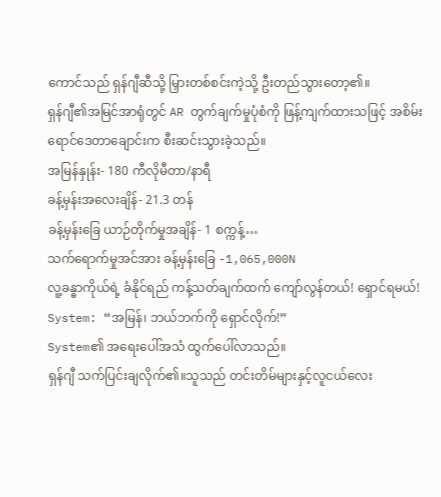ကောင်သည် ရှန်ဂျီဆီသို့ မြှားတစ်စင်းကဲ့သို့ ဦးတည်သွားတော့၏။
ရှန်ဂျီ၏အမြင်အာရုံတွင် AR တွက်ချက်မှုပုံစံကို ဖြန့်ကျက်ထားသဖြင့် အစိမ်းရောင်ဒေတာချောင်းက စီးဆင်းသွားခဲ့သည်။
အမြန်နှုန်း- 180 ကီလိုမီတာ/နာရီ
ခန့်မှန်းအလေးချိန်- 21.3 တန်
ခန့်မှန်းခြေ ယာဉ်တိုက်မှုအချိန်- 1 စက္ကန့်…
သက်ရောက်မှုအင်အား ခန့်မှန်းခြေ -1,065,000N
လူ့ခန္ဓာကိုယ်ရဲ့ ခံနိုင်ရည် ကန့်သတ်ချက်ထက် ကျော်လွန်တယ်! ရှောင်ရမယ်!
System: “အမြန်၊ ဘယ်ဘက်ကို ရှောင်လိုက်!”
System၏ အရေးပေါ်အသံ ထွက်ပေါ်လာသည်။
ရှန်ဂျီ သက်ပြင်းချလိုက်၏။သူသည် တင်းတိမ်များနှင့်လူငယ်လေး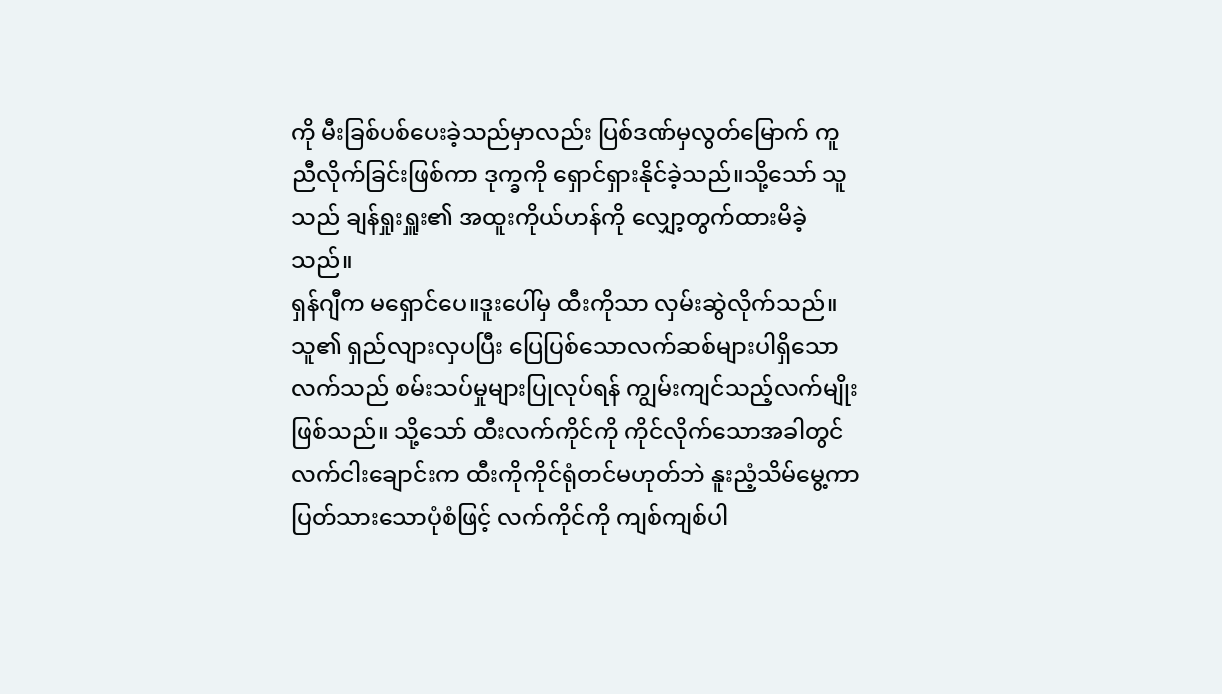ကို မီးခြစ်ပစ်ပေးခဲ့သည်မှာလည်း ပြစ်ဒဏ်မှလွတ်မြောက် ကူညီလိုက်ခြင်းဖြစ်ကာ ဒုက္ခကို ရှောင်ရှားနိုင်ခဲ့သည်။သို့သော် သူသည် ချန်ရှုးရှူး၏ အထူးကိုယ်ဟန်ကို လျှော့တွက်ထားမိခဲ့သည်။
ရှန်ဂျီက မရှောင်ပေ။ဒူးပေါ်မှ ထီးကိုသာ လှမ်းဆွဲလိုက်သည်။
သူ၏ ရှည်လျားလှပပြီး ပြေပြစ်သောလက်ဆစ်များပါရှိသောလက်သည် စမ်းသပ်မှုများပြုလုပ်ရန် ကျွမ်းကျင်သည့်လက်မျိုးဖြစ်သည်။ သို့သော် ထီးလက်ကိုင်ကို ကိုင်လိုက်သောအခါတွင် လက်ငါးချောင်းက ထီးကိုကိုင်ရုံတင်မဟုတ်ဘဲ နူးညံ့သိမ်မွေ့ကာ ပြတ်သားသောပုံစံဖြင့် လက်ကိုင်ကို ကျစ်ကျစ်ပါ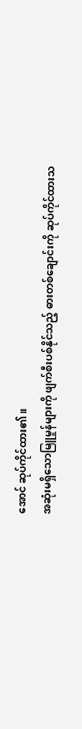အောင် ဆုပ်ကိုင်ထား၏။
အဆုံးမရှိသောမြူမှုန်များကို ဖျက်စီးပစ်နိုင်သည့် ဓားတစ်ချောင်းကို ဆုပ်ကိုင်ထားသ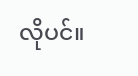လိုပင်။